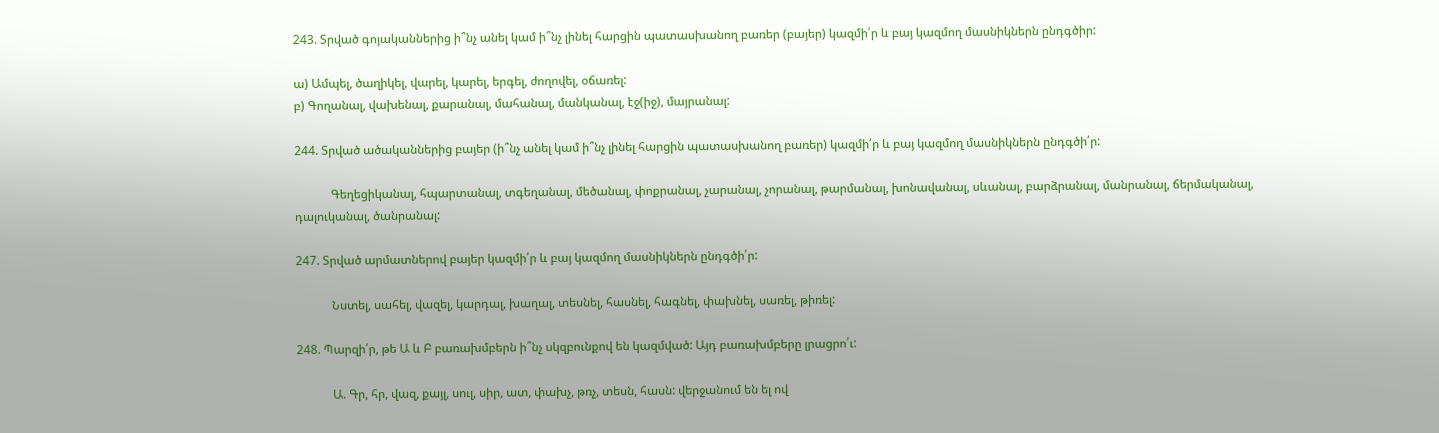243. Տրված գոյականներից ի՞նչ անել կամ ի՞նչ լինել հարցին պատասխանող բառեր (բայեր) կազմի՛ր և բայ կազմող մասնիկներն ընդգծիր:

ա) Ամպել, ծաղիկել, վարել, կարել, երգել, ժողովել, օճառել:
բ) Գողանալ, վախենալ, քարանալ, մահանալ, մանկանալ, էջ(իջ), մայրանալ:

244. Տրված ածականներից բայեր (ի՞նչ անել կամ ի՞նչ լինել հարցին պատասխանող բառեր) կազմի՛ր և բայ կազմող մասնիկներն ընդգծի՛ր:

            Գեղեցիկանալ, հպարտանալ, տգեղանալ, մեծանալ, փոքրանալ, չարանալ, չորանալ, թարմանալ, խոնավանալ, սևանալ, բարձրանալ, մանրանալ, ճերմականալ, դալուկանալ, ծանրանալ:

247. Տրված արմատներով բայեր կազմի՛ր և բայ կազմող մասնիկներն ընդգծի՛ր:

            Նստել, սահել, վազել, կարդալ, խաղալ, տեսնել, հասնել, հագնել, փախնել, սառել, թիռել:

248. Պարզի՛ր, թե Ա և Բ բառախմբերն ի՞նչ սկզբունքով են կազմված: Այդ բառախմբերը լրացրո՛ւ:

            Ա. Գր, հր, վազ, քայլ, սուլ, սիր, ատ, փախչ, թռչ, տեսն, հասն: վերջանում են ել ով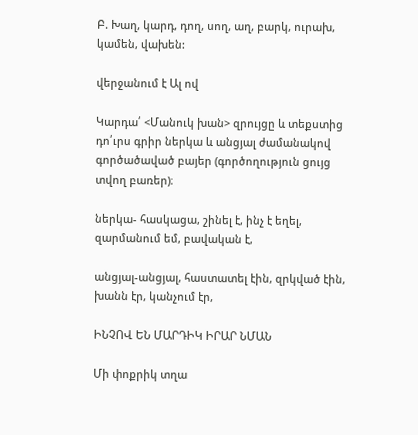Բ. Խաղ, կարդ, դող, սող, աղ, բարկ, ուրախ, կամեն, վախեն:

վերջանում է Ալ ով

Կարդա՛ <Մանուկ խան> զրույցը և տեքստից դո՛ւրս գրիր ներկա և անցյալ ժամանակով գործածաված բայեր (գործողություն ցույց տվող բառեր)։

ներկա- հասկացա, շինել է, ինչ է եղել, զարմանում եմ, բավական է,

անցյալ-անցյալ, հաստատել էին, զրկված էին, խանն էր, կանչում էր,

ԻՆՉՈՎ ԵՆ ՄԱՐԴԻԿ ԻՐԱՐ ՆՄԱՆ

Մի փոքրիկ տղա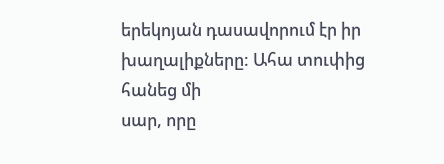երեկոյան դասավորում էր իր խաղալիքները: Ահա տուփից հանեց մի
սար, որը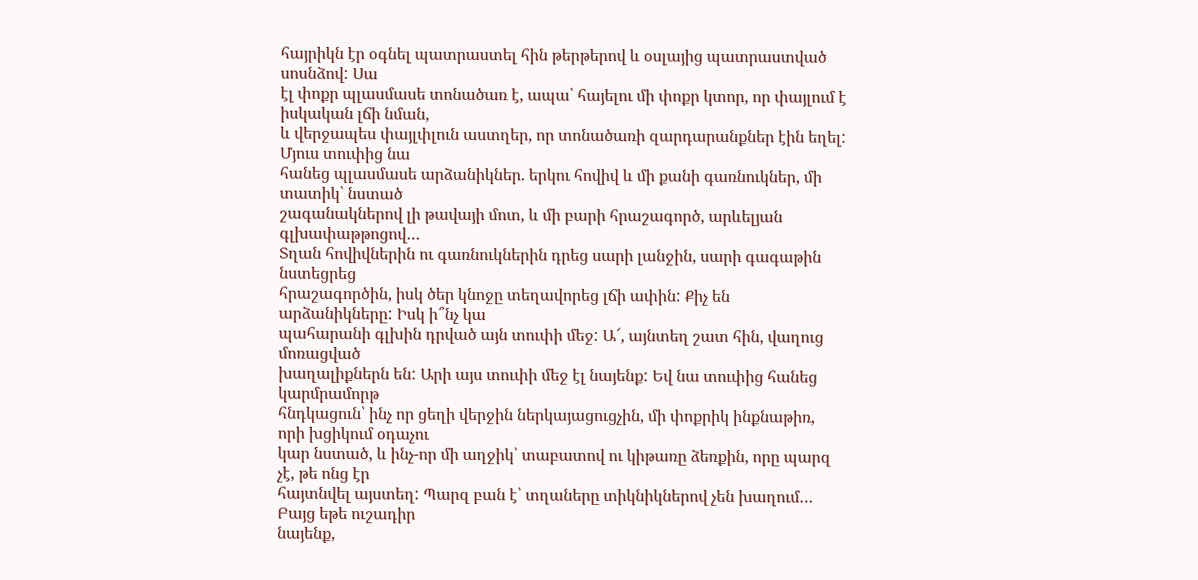հայրիկն էր օգնել պատրաստել հին թերթերով և օսլայից պատրաստված սոսնձով: Սա
էլ փոքր պլասմասե տոնածառ է, ապա՝ հայելու մի փոքր կտոր, որ փայլում է իսկական լճի նման,
և վերջապես փայլփլուն աստղեր, որ տոնածառի զարդարանքներ էին եղել: Մյուս տուփից նա
հանեց պլասմասե արձանիկներ. երկու հովիվ և մի քանի գառնուկներ, մի տատիկ՝ նստած
շագանակներով լի թավայի մոտ, և մի բարի հրաշագործ, արևելյան գլխափաթթոցով…
Տղան հովիվներին ու գառնուկներին դրեց սարի լանջին, սարի գագաթին նստեցրեց
հրաշագործին, իսկ ծեր կնոջը տեղավորեց լճի ափին: Քիչ են արձանիկները: Իսկ ի՞նչ կա
պահարանի գլխին դրված այն տուփի մեջ: Ա՜, այնտեղ շատ հին, վաղուց մոռացված
խաղալիքներն են: Արի այս տուփի մեջ էլ նայենք: Եվ նա տուփից հանեց կարմրամորթ
հնդկացուն՝ ինչ որ ցեղի վերջին ներկայացուցչին, մի փոքրիկ ինքնաթիռ, որի խցիկում օդաչու
կար նստած, և ինչ-որ մի աղջիկ՝ տաբատով ու կիթառը ձեռքին, որը պարզ չէ, թե ոնց էր
հայտնվել այստեղ: Պարզ բան է՝ տղաները տիկնիկներով չեն խաղում… Բայց եթե ուշադիր
նայենք,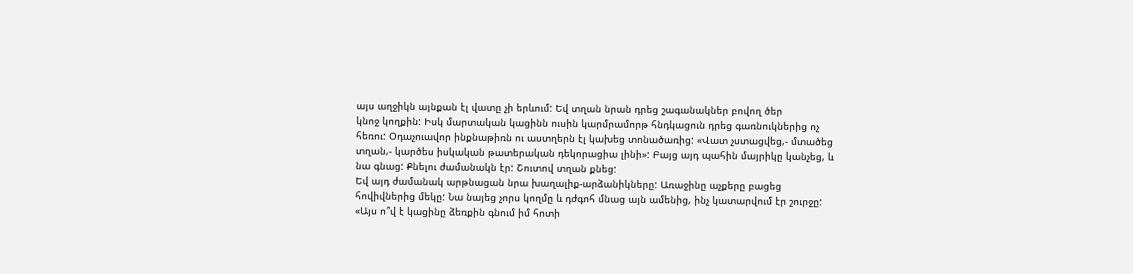այս աղջիկն այնքան էլ վատը չի երևում: Եվ տղան նրան դրեց շագանակներ բովող ծեր
կնոջ կողքին: Իսկ մարտական կացինն ուսին կարմրամորթ հնդկացուն դրեց գառնուկներից ոչ
հեռու: Օդաչուավոր ինքնաթիռն ու աստղերն էլ կախեց տոնածառից: «Վատ չստացվեց,- մտածեց
տղան,- կարծես իսկական թատերական դեկորացիա լինի»: Բայց այդ պահին մայրիկը կանչեց, և
նա գնաց: Քնելու ժամանակն էր: Շուտով տղան քնեց:
Եվ այդ ժամանակ արթնացան նրա խաղալիք-արձանիկները: Առաջինը աչքերը բացեց
հովիվներից մեկը: Նա նայեց չորս կողմը և դժգոհ մնաց այն ամենից, ինչ կատարվում էր շուրջը:
«Այս ո՞վ է կացինը ձեռքին գնում իմ հոտի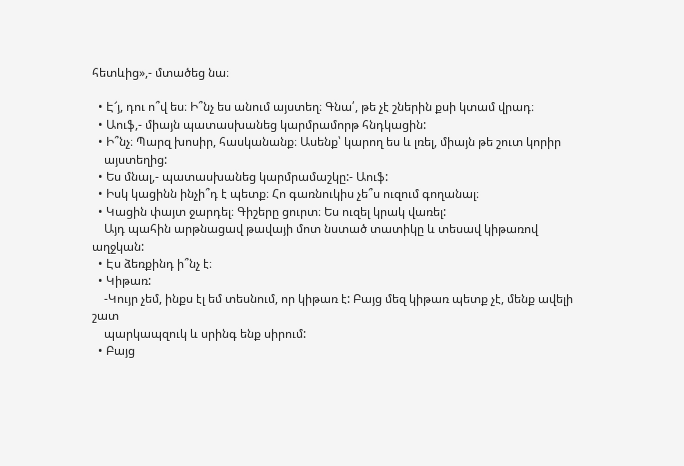հետևից»,- մտածեց նա։

  • Է՜յ, դու ո՞վ ես։ Ի՞նչ ես անում այստեղ։ Գնա՛, թե չէ շներին քսի կտամ վրադ։
  • Աուֆ,- միայն պատասխանեց կարմրամորթ հնդկացին:
  • Ի՞նչ։ Պարզ խոսիր, հասկանանք։ Ասենք՝ կարող ես և լռել, միայն թե շուտ կորիր
    այստեղից:
  • Ես մնալ,- պատասխանեց կարմրամաշկը:- Աուֆ:
  • Իսկ կացինն ինչի՞դ է պետք։ Հո գառնուկիս չե՞ս ուզում գողանալ։
  • Կացին փայտ ջարդել։ Գիշերը ցուրտ։ Ես ուզել կրակ վառել:
    Այդ պահին արթնացավ թավայի մոտ նստած տատիկը և տեսավ կիթառով աղջկան:
  • Էս ձեռքինդ ի՞նչ է։
  • Կիթառ:
    -Կույր չեմ, ինքս էլ եմ տեսնում, որ կիթառ է: Բայց մեզ կիթառ պետք չէ, մենք ավելի շատ
    պարկապզուկ և սրինգ ենք սիրում:
  • Բայց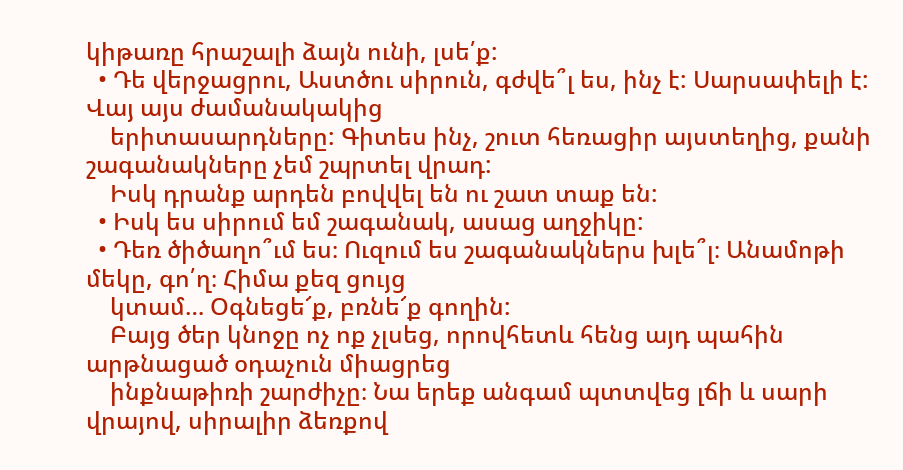կիթառը հրաշալի ձայն ունի, լսե՛ք:
  • Դե վերջացրու, Աստծու սիրուն, գժվե՞լ ես, ինչ է: Սարսափելի է: Վայ այս ժամանակակից
    երիտասարդները: Գիտես ինչ, շուտ հեռացիր այստեղից, քանի շագանակները չեմ շպրտել վրադ:
    Իսկ դրանք արդեն բովվել են ու շատ տաք են:
  • Իսկ ես սիրում եմ շագանակ, ասաց աղջիկը:
  • Դեռ ծիծաղո՞ւմ ես։ Ուզում ես շագանակներս խլե՞լ։ Անամոթի մեկը, գո՛ղ։ Հիմա քեզ ցույց
    կտամ… Օգնեցե՜ք, բռնե՜ք գողին:
    Բայց ծեր կնոջը ոչ ոք չլսեց, որովհետև հենց այդ պահին արթնացած օդաչուն միացրեց
    ինքնաթիռի շարժիչը։ Նա երեք անգամ պտտվեց լճի և սարի վրայով, սիրալիր ձեռքով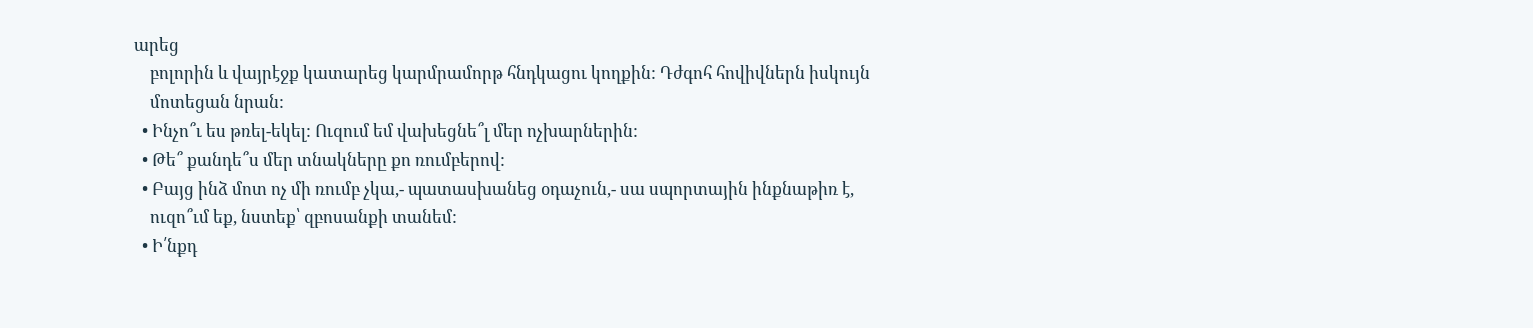արեց
    բոլորին և վայրէջք կատարեց կարմրամորթ հնդկացու կողքին: Դժգոհ հովիվներն իսկույն
    մոտեցան նրան:
  • Ինչո՞ւ ես թռել-եկել: Ուզում եմ վախեցնե՞լ մեր ոչխարներին:
  • Թե՞ քանդե՞ս մեր տնակները քո ռումբերով:
  • Բայց ինձ մոտ ոչ մի ռումբ չկա,- պատասխանեց օդաչուն,- սա սպորտային ինքնաթիռ է,
    ուզո՞ւմ եք, նստեք՝ զբոսանքի տանեմ:
  • Ի՛նքդ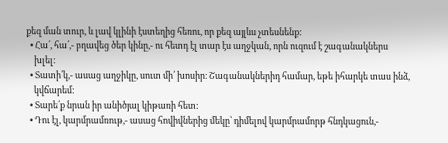քեզ ման տուր, և լավ կլինի էստեղից հեռու, որ քեզ այլևս չտեսնենք:
  • Հա՛, հա՛,- բղավեց ծեր կինը,- ու հետդ էլ տար էս աղջկան, որն ուզում է շագանակներս
    խլել:
  • Տատի՛կ,- ասաց աղջիկը, սուտ մի՛ խոսիր։ Շագանակներիդ համար, եթե իհարկե տաս ինձ,
    կվճարեմ:
  • Տարե՛ք նրան իր անիծյալ կիթառի հետ:
  • Դու էլ, կարմրամռութ,- ասաց հովիվներից մեկը՝ դիմելով կարմրամորթ հնդկացուն,-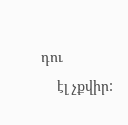դու
    էլ չքվիր: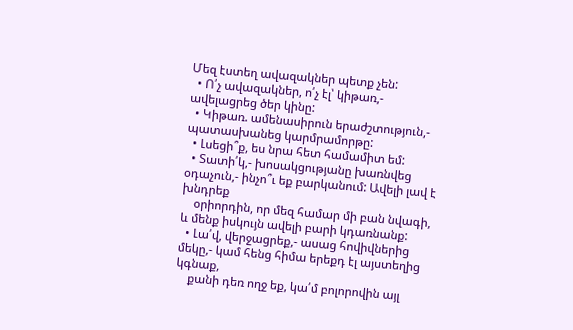Մեզ էստեղ ավազակներ պետք չեն:
  • Ո՛չ ավազակներ, ո՛չ էլ՝ կիթառ,- ավելացրեց ծեր կինը:
  • Կիթառ. ամենասիրուն երաժշտություն,- պատասխանեց կարմրամորթը:
  • Լսեցի՞ք, ես նրա հետ համամիտ եմ:
  • Տատի՛կ,- խոսակցությանը խառնվեց օդաչուն,- ինչո՞ւ եք բարկանում: Ավելի լավ է խնդրեք
    օրիորդին, որ մեզ համար մի բան նվագի, և մենք իսկույն ավելի բարի կդառնանք:
  • Լա՛վ, վերջացրեք,- ասաց հովիվներից մեկը,- կամ հենց հիմա երեքդ էլ այստեղից կգնաք,
    քանի դեռ ողջ եք, կա՛մ բոլորովին այլ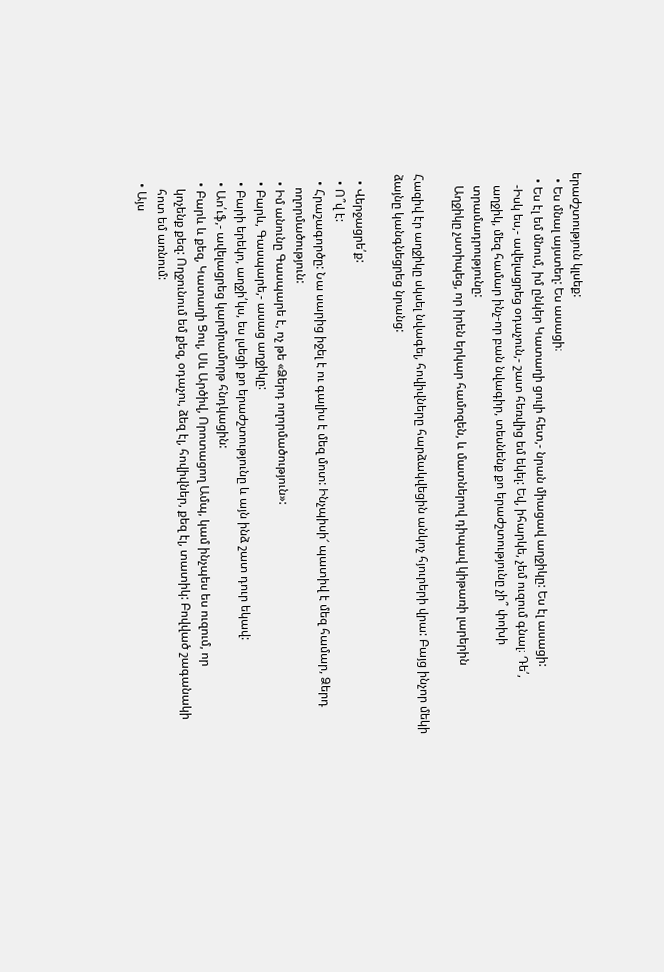երաժշտություն կլսեք:
  • Ես մնալ այստեղ: Ես ասացի։
  • Ես էլ եմ մնում, իմ ընկեր Կատաղի ցուլի հետ,- նրան միացավ աղջիկը: Ես էլ ասացի:
    -Իսկ ես,- ավելացրեց օդաչուն,- շատ հեռվից եմ եկել: Եվ, իհարկե, չեմ ուզում գնալ։ Դե՛,
    աղջիկ, մեզ համար ինչ-որ բան նվագիր, տեսնենք քո երաժշտությունը չի՞ փոխի
    տրամադրությունը:
    Աղջիկը չստիպեց, որ իրեն երկար համոզեն, և մատներով դիպավ կիթառի լարերին

Հազիվ էր աղջիկը սկսել նվագել, հովիվները հարձակվեցին անկոչ հյուրերի վրա: Բայց ինչոր մեկի ձայնը կանգնեցրեց նրանց:

  • Վերջացրե՛ք:
  • Ո՞վ է:
  • Հրաշագործը: Նա սարից իջել է ու գալիս է մեզ մոտ: Ինչպիսի՜ պատիվ է մեզ համար, Ձերդ
    ողորմածություն:
  • Իմ անունը Գասպարե է, ոչ թե «Ձերդ ողորմածություն»:
  • Բարև, Գասպարե,- ասաց աղջիկը:
  • Բարի երեկո, աղջի՛կս, ես լսեցի քո երաժշտությունը և այն ինձ շատ դուր եկավ:
  • Աո՛ւֆ,- ավելացրեց կարմրամորթ հնդկացին:
  • Բարև և քեզ, Կատաղի Ցուլ, Սև Արծիվ, Որոտացող Ամպ, կամ ինչպես ես ուզում, որ
    կոչենք քեզ: Ողջունում եմ քեզ, օդաչու, ձեզ էլ, հովիվներ, քեզ էլ, տատիկ: Բովված շագանակի
    հոտ եմ առնում:
  • Այս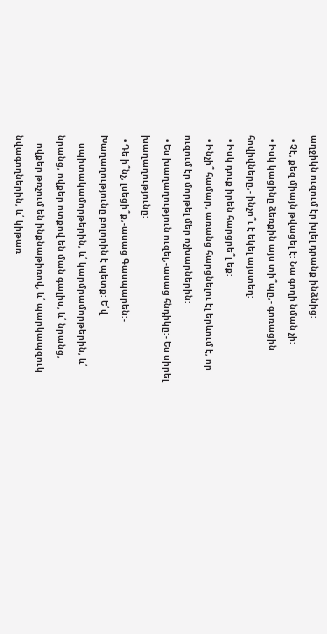աղջիկն ուզում էր խլել դրանք ինձնից:
  • Չէ, քեզ միայն թվացել է: Նա գողի նման չի:
  • Իսկ կացինը ձեռքին այս տի՞պը,- գոռացին հովիվները,- ինչո՞ւ է եկել այստեղ:
  • Իսկ դուք իրեն հարցրե՞լ եք:
  • Ինչի՞ համար, առանց հարցնելու էլ երևում է, որ ուզում էր մորթել մեր ոչխարներին:
  • Ես խաղաղություն ուզել,-ասաց հնդիկը:- Ես սիրել խաղաղությունը:
  • Դե ի՞նչ, լսեցի՞ք,-ասաց Գասպարեն:- Խաղաղությունը բոլորին է պետք: Ե՛վ
    սպիտակամորթերին, և՛ կարմրամորթերին, և՛ նրանց, ովքեր ոտքով են ման գալիս, և՛ նրանց,
    ովքեր թռչում են ինքնաթիռով, և՛ պարկապզուկ նվագողներին, և՛ կիթառ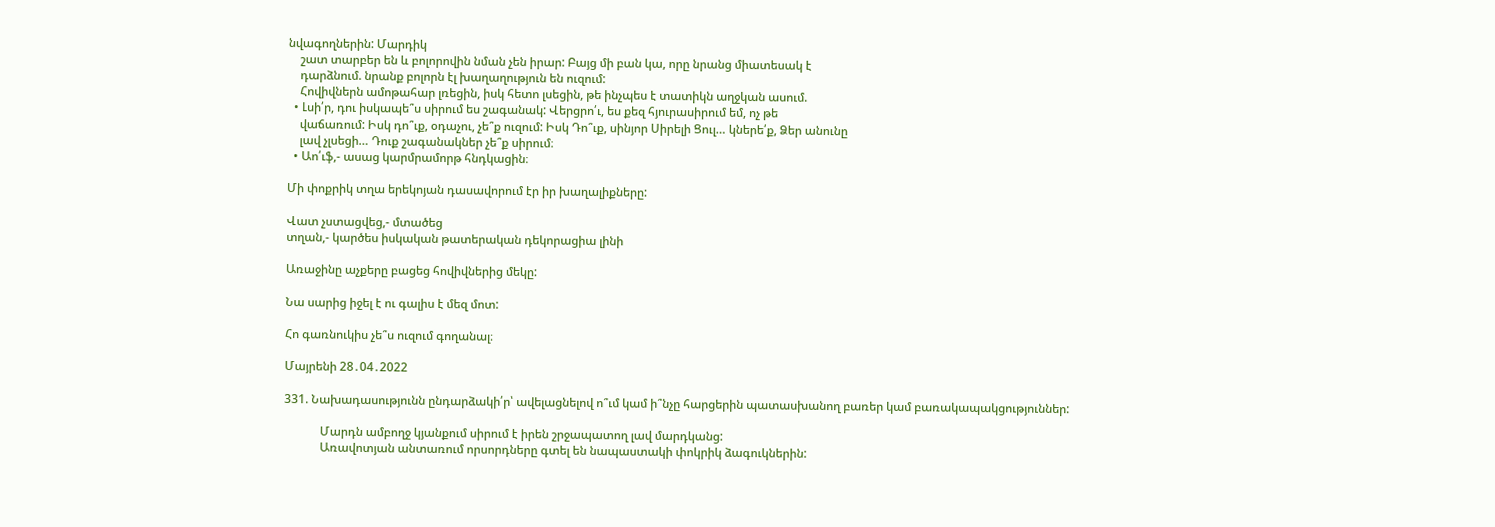նվագողներին: Մարդիկ
    շատ տարբեր են և բոլորովին նման չեն իրար: Բայց մի բան կա, որը նրանց միատեսակ է
    դարձնում. նրանք բոլորն էլ խաղաղություն են ուզում:
    Հովիվներն ամոթահար լռեցին, իսկ հետո լսեցին, թե ինչպես է տատիկն աղջկան ասում.
  • Լսի՛ր, դու իսկապե՞ս սիրում ես շագանակ: Վերցրո՛ւ, ես քեզ հյուրասիրում եմ, ոչ թե
    վաճառում: Իսկ դո՞ւք, օդաչու, չե՞ք ուզում: Իսկ Դո՞ւք, սինյոր Սիրելի Ցուլ… կներե՛ք, Ձեր անունը
    լավ չլսեցի… Դուք շագանակներ չե՞ք սիրում։
  • Աո՛ւֆ,- ասաց կարմրամորթ հնդկացին։

Մի փոքրիկ տղա երեկոյան դասավորում էր իր խաղալիքները:

Վատ չստացվեց,- մտածեց
տղան,- կարծես իսկական թատերական դեկորացիա լինի

Առաջինը աչքերը բացեց հովիվներից մեկը:

Նա սարից իջել է ու գալիս է մեզ մոտ:

Հո գառնուկիս չե՞ս ուզում գողանալ։

Մայրենի 28․04․2022

331. Նախադասությունն ընդարձակի՛ր՝ ավելացնելով ո՞ւմ կամ ի՞նչը հարցերին պատասխանող բառեր կամ բառակապակցություններ:

            Մարդն ամբողջ կյանքում սիրում է իրեն շրջապատող լավ մարդկանց:
            Առավոտյան անտառում որսորդները գտել են նապաստակի փոկրիկ ձագուկներին: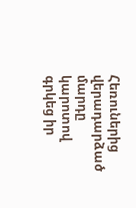Հեռուներից վերադարձած մարդը կարոտով գրկեց իր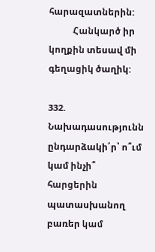հարազատներին:
            Հանկարծ իր կողքին տեսավ մի գեղացիկ ծաղիկ:

332. Նախադասությունն ընդարձակի՛ր՝ ո՞ւմ կամ ինչի՞ հարցերին պատասխանող բառեր կամ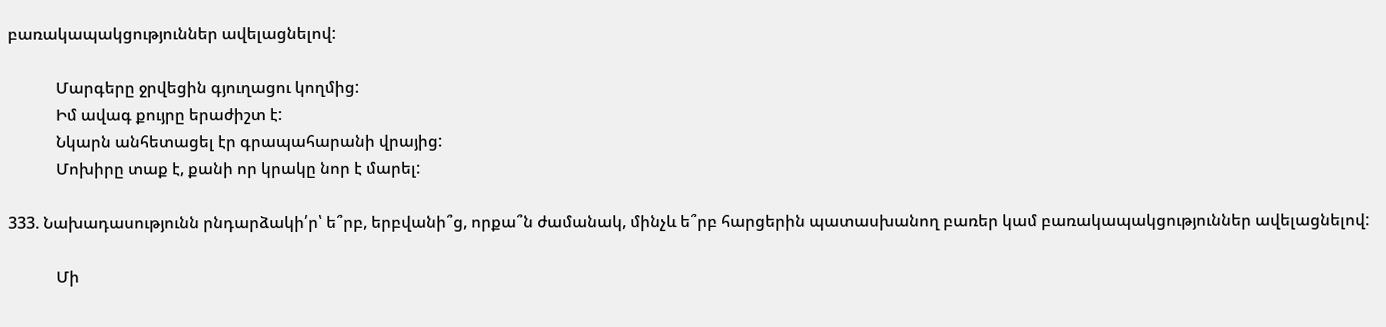բառակապակցություններ ավելացնելով:

            Մարգերը ջրվեցին գյուղացու կողմից:
            Իմ ավագ քույրը երաժիշտ է:
            Նկարն անհետացել էր գրապահարանի վրայից:
            Մոխիրը տաք է, քանի որ կրակը նոր է մարել:

333. Նախադասությունն րնդարձակի՛ր՝ ե՞րբ, երբվանի՞ց, որքա՞ն ժամանակ, մինչև ե՞րբ հարցերին պատասխանող բառեր կամ բառակապակցություններ ավելացնելով:

            Մի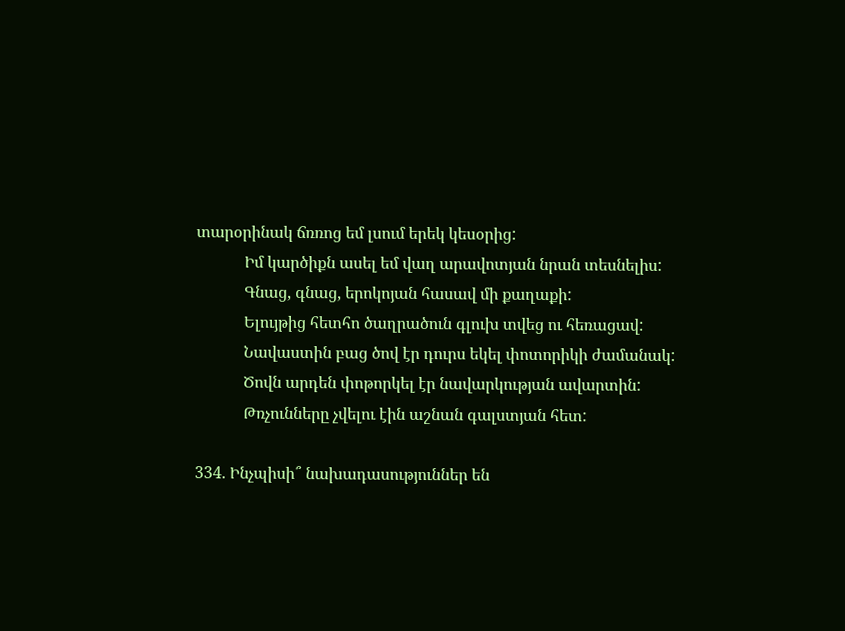տարօրինակ ճռռոց եմ լսում երեկ կեսօրից:
            Իմ կարծիքն ասել եմ վաղ արավոտյան նրան տեսնելիս:
            Գնաց, գնաց, երոկոյան հասավ մի քաղաքի:
            Ելույթից հետհո ծաղրածուն գլուխ տվեց ու հեռացավ:
            Նավաստին բաց ծով էր դուրս եկել փոտորիկի ժամանակ:
            Ծովն արդեն փոթորկել էր նավարկության ավարտին:
            Թռչունները չվելու էին աշնան գալստյան հետ:

334. Ինչպիսի՞ նախադասություններ են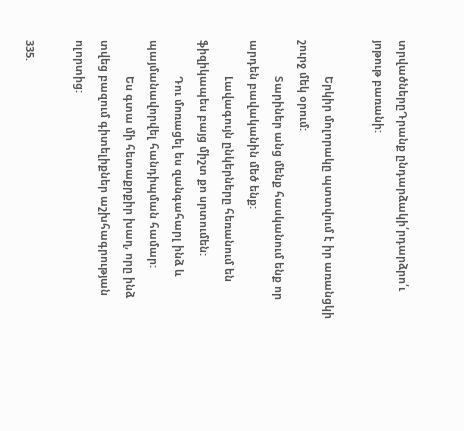տրվածներըԴրանք ընդարձակի՛րդարձրո՛ւ յոթութ բառանի:

            Երկիր մոլորակը պտտվում է իր առանցկի շուրջ մեկ օրում:
            Տարիներ անց մենք հասկանում ենք որ արդեն բավականին մեծ ենք:
            Լավագույն ընկերները հեռանում են ֆիզիկապես բայց միշտ քո սրտումեն:
            Դու մոռացել ես զանգահարլ ինձ և պայմանավորվել հանդիպման համար:
            Ես գտա մի հետաքրքիր խաղ, որը ինձ տվեց բազում գիտելիքներ աշխհագրության ոլորտից:

335.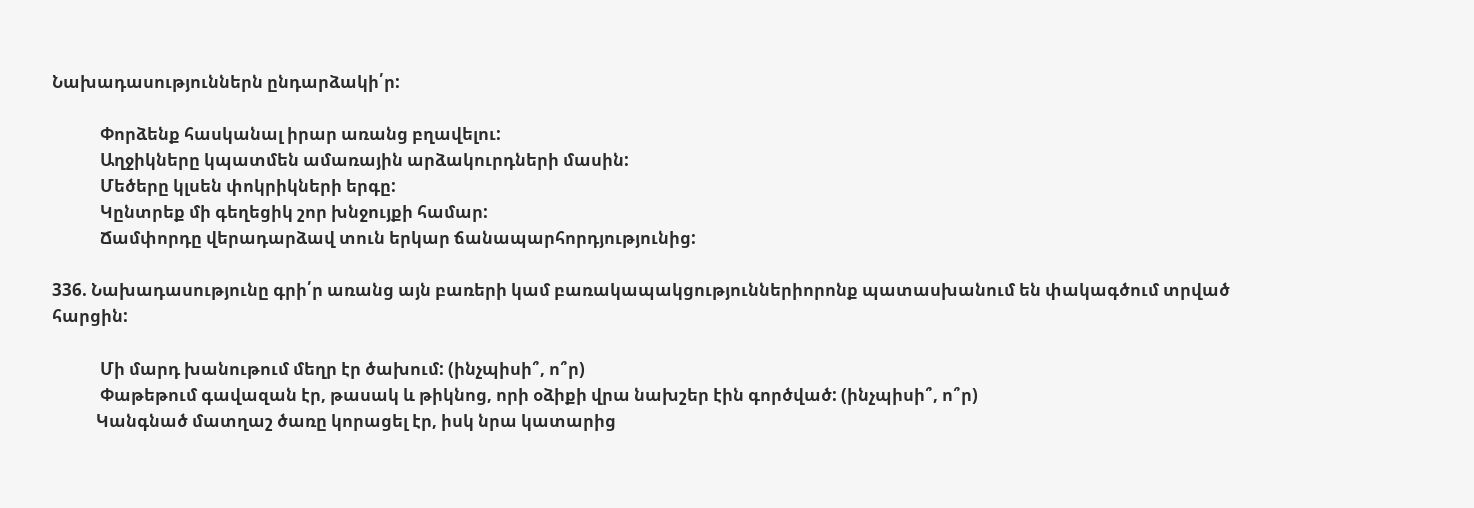Նախադասություններն ընդարձակի՛ր:

            Փորձենք հասկանալ իրար առանց բղավելու:
            Աղջիկները կպատմեն ամառային արձակուրդների մասին:
            Մեծերը կլսեն փոկրիկների երգը:
            Կընտրեք մի գեղեցիկ շոր խնջույքի համար:
            Ճամփորդը վերադարձավ տուն երկար ճանապարհորդյությունից:

336. Նախադասությունը գրի՛ր առանց այն բառերի կամ բառակապակցություններիորոնք պատասխանում են փակագծում տրված հարցին:

            Մի մարդ խանութում մեղր էր ծախում: (ինչպիսի՞, ո՞ր)
            Փաթեթում գավազան էր, թասակ և թիկնոց, որի օձիքի վրա նախշեր էին գործված: (ինչպիսի՞, ո՞ր)
           Կանգնած մատղաշ ծառը կորացել էր, իսկ նրա կատարից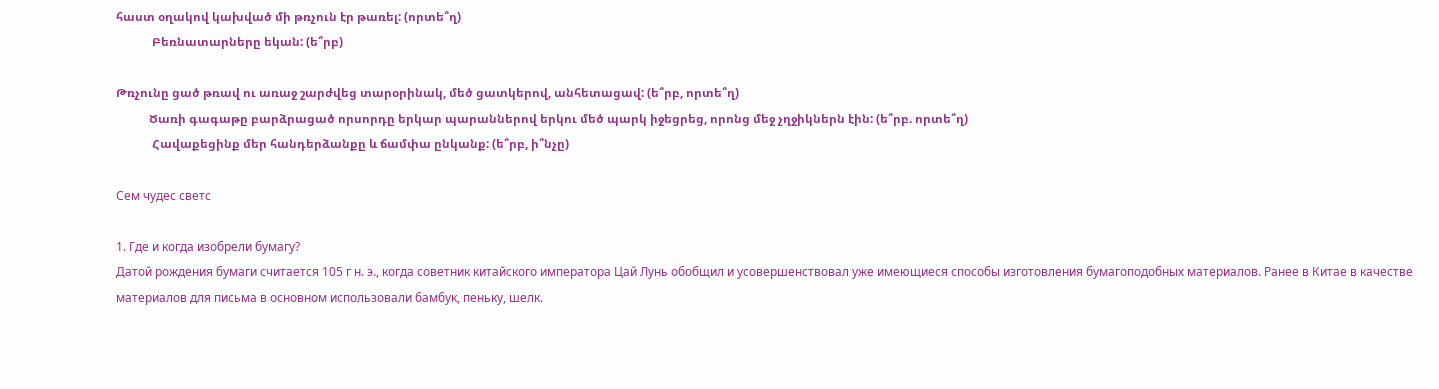հաստ օղակով կախված մի թռչուն էր թառել: (որտե՞ղ)
            Բեռնատարները եկան: (ե՞րբ)

Թռչունը ցած թռավ ու առաջ շարժվեց տարօրինակ, մեծ ցատկերով, անհետացավ: (ե՞րբ, որտե՞ղ)
           Ծառի գագաթը բարձրացած որսորդը երկար պարաններով երկու մեծ պարկ իջեցրեց, որոնց մեջ չղջիկներն էին: (ե՞րբ. որտե՞ղ)
            Հավաքեցինք մեր հանդերձանքը և ճամփա ընկանք: (ե՞րբ, ի՞նչը)

Сем чудес светс

1. Где и когда изобрели бумагу?
Датой рождения бумаги считается 105 г н. э., когда советник китайского императора Цай Лунь обобщил и усовершенствовал уже имеющиеся способы изготовления бумагоподобных материалов. Ранее в Китае в качестве материалов для письма в основном использовали бамбук, пеньку, шелк.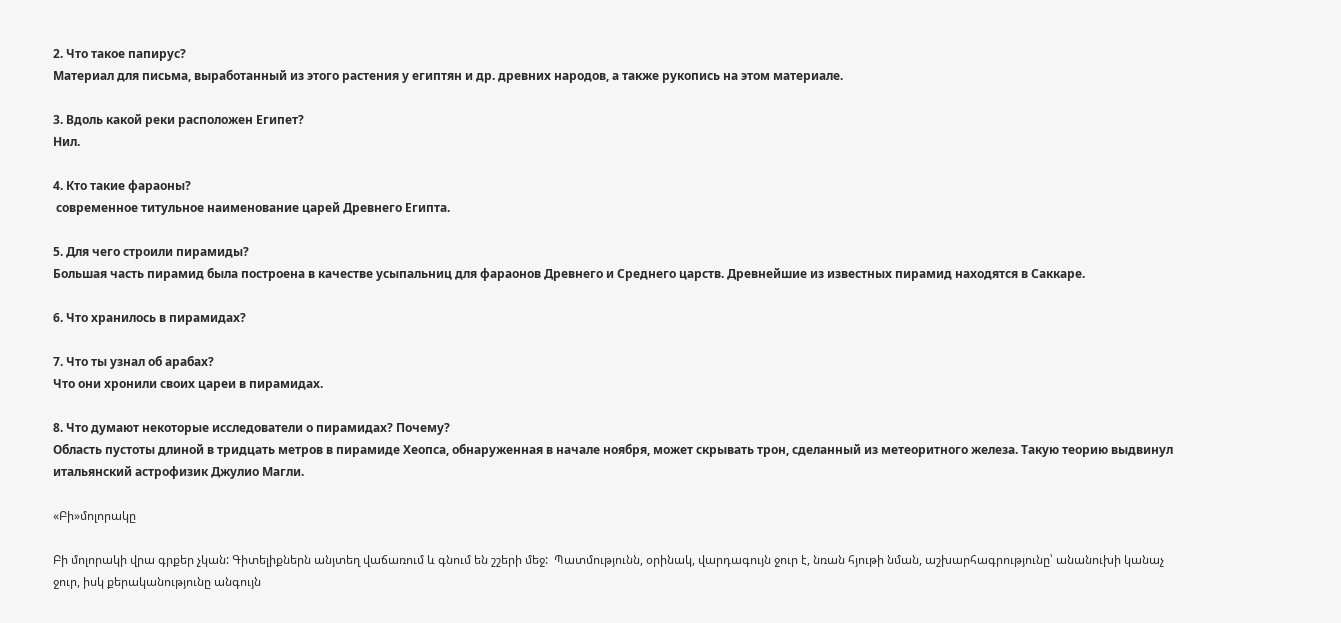2. Что такое папирус?
Материал для письма, выработанный из этого растения у египтян и др. древних народов, а также рукопись на этом материале.

3. Вдоль какой реки расположен Египет?
Нил.

4. Кто такие фараоны?
 современное титульное наименование царей Древнего Египта.

5. Для чего строили пирамиды?
Большая часть пирамид была построена в качестве усыпальниц для фараонов Древнего и Среднего царств. Древнейшие из известных пирамид находятся в Саккаре.

6. Что хранилось в пирамидах?

7. Что ты узнал об арабах?
Что они хронили своих цареи в пирамидах.

8. Что думают некоторые исследователи о пирамидах? Почему?
Область пустоты длиной в тридцать метров в пирамиде Хеопса, обнаруженная в начале ноября, может скрывать трон, сделанный из метеоритного железа. Такую теорию выдвинул итальянский астрофизик Джулио Магли.

«Բի»մոլորակը

Բի մոլորակի վրա գրքեր չկան: Գիտելիքներն անյտեղ վաճառում և գնում են շշերի մեջ:  Պատմությունն, օրինակ, վարդագույն ջուր է, նռան հյութի նման, աշխարհագրությունը՝ անանուխի կանաչ ջուր, իսկ քերականությունը անգույն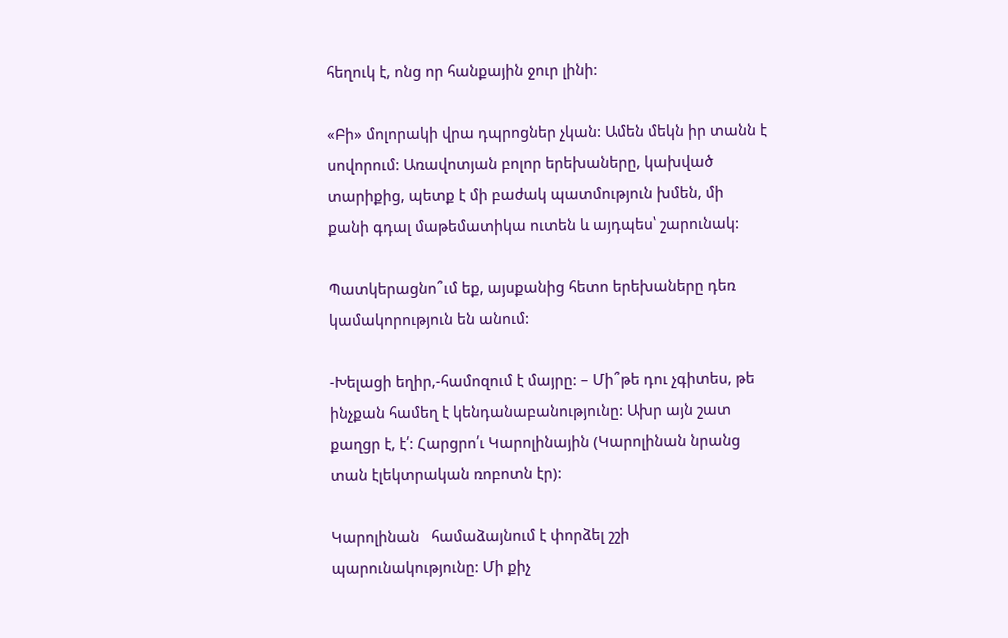հեղուկ է, ոնց որ հանքային ջուր լինի:

«Բի» մոլորակի վրա դպրոցներ չկան: Ամեն մեկն իր տանն է սովորում: Առավոտյան բոլոր երեխաները, կախված տարիքից, պետք է մի բաժակ պատմություն խմեն, մի քանի գդալ մաթեմատիկա ուտեն և այդպես՝ շարունակ:

Պատկերացնո՞ւմ եք, այսքանից հետո երեխաները դեռ կամակորություն են անում:

-Խելացի եղիր,-համոզում է մայրը: – Մի՞թե դու չգիտես, թե ինչքան համեղ է կենդանաբանությունը: Ախր այն շատ  քաղցր է, է՛: Հարցրո՛ւ Կարոլինային (Կարոլինան նրանց տան էլեկտրական ռոբոտն էր):

Կարոլինան   համաձայնում է փորձել շշի պարունակությունը: Մի քիչ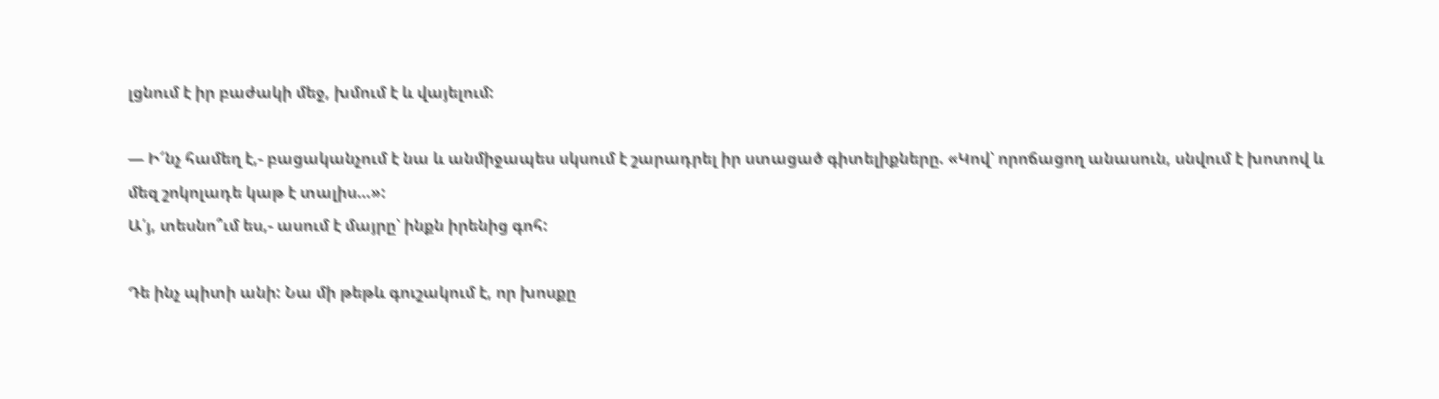լցնում է իր բաժակի մեջ, խմում է և վայելում:

— Ի՜նչ համեղ է,- բացականչում է նա և անմիջապես սկսում է շարադրել իր ստացած գիտելիքները. «Կով՝ որոճացող անասուն, սնվում է խոտով և մեզ շոկոլադե կաթ է տալիս…»:
Ա՛յ, տեսնո՞ւմ ես,- ասում է մայրը՝ ինքն իրենից գոհ:

Դե ինչ պիտի անի: Նա մի թեթև գուշակում է, որ խոսքը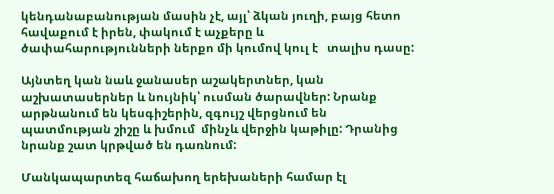կենդանաբանության մասին չէ, այլ՝ ձկան յուղի, բայց հետո հավաքում է իրեն, փակում է աչքերը և ծափահարությունների ներքո մի կումով կուլ է   տալիս դասը:

Այնտեղ կան նաև ջանասեր աշակերտներ, կան աշխատասերներ և նույնիկ՝ ուսման ծարավներ: Նրանք արթնանում են կեսգիշերին, զգույշ վերցնում են պատմության շիշը և խմում  մինչև վերջին կաթիլը: Դրանից նրանք շատ կրթված են դառնում:

Մանկապարտեզ հաճախող երեխաների համար էլ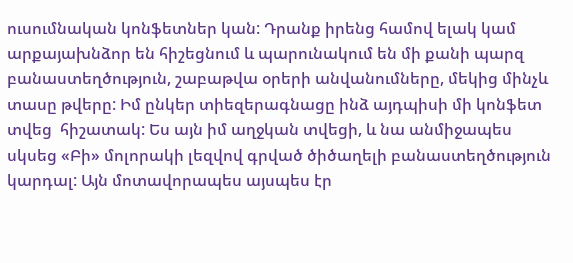ուսումնական կոնֆետներ կան: Դրանք իրենց համով ելակ կամ արքայախնձոր են հիշեցնում և պարունակում են մի քանի պարզ բանաստեղծություն, շաբաթվա օրերի անվանումները, մեկից մինչև տասը թվերը: Իմ ընկեր տիեզերագնացը ինձ այդպիսի մի կոնֆետ տվեց  հիշատակ: Ես այն իմ աղջկան տվեցի, և նա անմիջապես սկսեց «Բի» մոլորակի լեզվով գրված ծիծաղելի բանաստեղծություն կարդալ: Այն մոտավորապես այսպես էր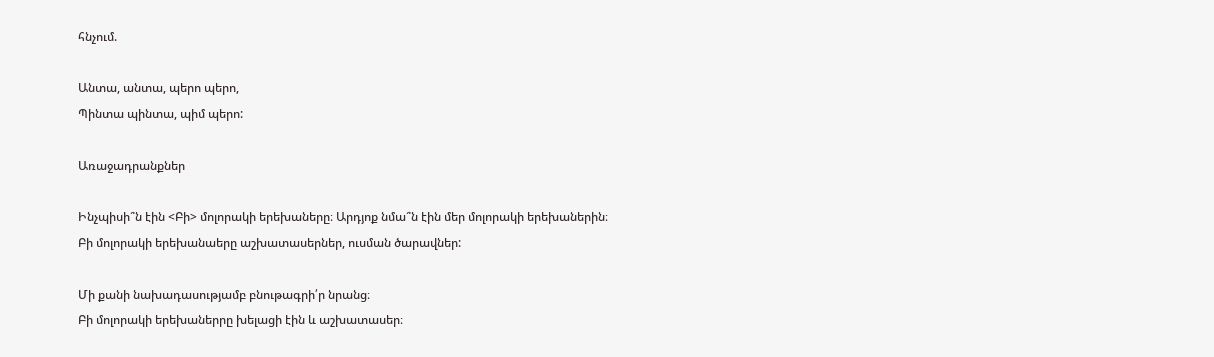հնչում.

Անտա, անտա, պերո պերո,
Պինտա պինտա, պիմ պերո:

Առաջադրանքներ

Ինչպիսի՞ն էին <Բի> մոլորակի երեխաները։ Արդյոք նմա՞ն էին մեր մոլորակի երեխաներին։
Բի մոլորակի երեխանաերը աշխատասերներ, ուսման ծարավներ:

Մի քանի նախադասությամբ բնութագրի՛ր նրանց։
Բի մոլորակի երեխաներրը խելացի էին և աշխատասեր։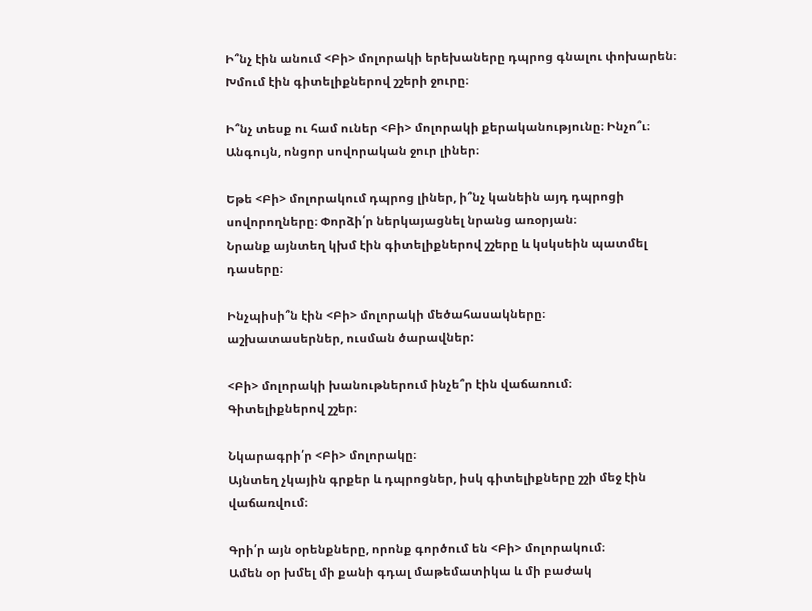Ի՞նչ էին անում <Բի> մոլորակի երեխաները դպրոց գնալու փոխարեն։
Խմում էին գիտելիքներով շշերի ջուրը։

Ի՞նչ տեսք ու համ ուներ <Բի> մոլորակի քերականությունը։ Ինչո՞ւ։
Անգույն, ոնցոր սովորական ջուր լիներ։

Եթե <Բի> մոլորակում դպրոց լիներ, ի՞նչ կանեին այդ դպրոցի սովորողները։ Փորձի՛ր ներկայացնել նրանց առօրյան։
Նրանք այնտեղ կխմ էին գիտելիքներով շշերը և կսկսեին պատմել դասերը։

Ինչպիսի՞ն էին <Բի> մոլորակի մեծահասակները։
աշխատասերներ, ուսման ծարավներ:

<Բի> մոլորակի խանութներում ինչե՞ր էին վաճառում։
Գիտելիքներով շշեր։

Նկարագրի՛ր <Բի> մոլորակը։
Այնտեղ չկային գրքեր և դպրոցներ, իսկ գիտելիքները շշի մեջ էին վաճառվում։

Գրի՛ր այն օրենքները, որոնք գործում են <Բի> մոլորակում։
Ամեն օր խմել մի քանի գդալ մաթեմատիկա և մի բաժակ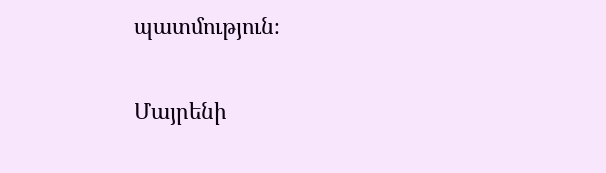պատմություն։

Մայրենի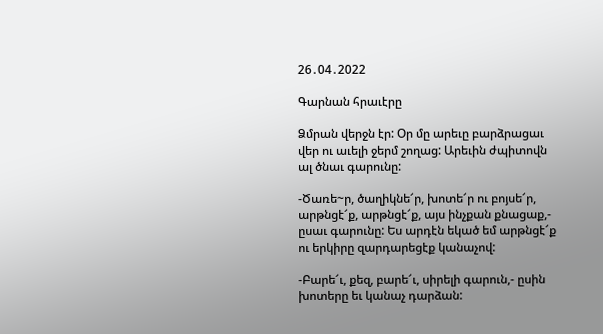26․04․2022

Գարնան հրաւէրը

Ձմրան վերջն էր: Օր մը արեւը բարձրացաւ վեր ու աւելի ջերմ շողաց: Արեւին ժպիտովն ալ ծնաւ գարունը:

-Ծառե~ր, ծաղիկնե՜ր, խոտե՜ր ու բոյսե՜ր, արթնցէ՜ք, արթնցէ՜ք, այս ինչքան քնացաք,- ըսաւ գարունը: Ես արդէն եկած եմ արթնցէ՜ք ու երկիրը զարդարեցէք կանաչով:

-Բարե՜ւ, քեզ, բարե՜ւ, սիրելի գարուն,- ըսին խոտերը եւ կանաչ դարձան: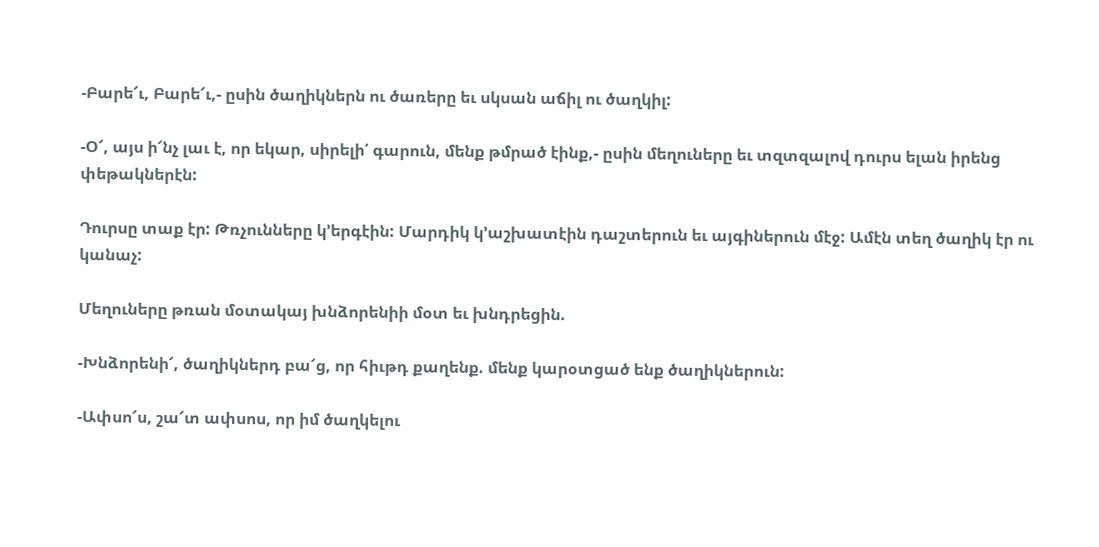-Բարե՜ւ, Բարե՜ւ,- ըսին ծաղիկներն ու ծառերը եւ սկսան աճիլ ու ծաղկիլ:

-Օ՜, այս ի՜նչ լաւ է, որ եկար, սիրելի՛ գարուն, մենք թմրած էինք,- ըսին մեղուները եւ տզտզալով դուրս ելան իրենց փեթակներէն:

Դուրսը տաք էր: Թռչունները կ’երգէին: Մարդիկ կ’աշխատէին դաշտերուն եւ այգիներուն մէջ: Ամէն տեղ ծաղիկ էր ու կանաչ:

Մեղուները թռան մօտակայ խնձորենիի մօտ եւ խնդրեցին.

-Խնձորենի՜, ծաղիկներդ բա՜ց, որ հիւթդ քաղենք. մենք կարօտցած ենք ծաղիկներուն:

-Ափսո՜ս, շա՜տ ափսոս, որ իմ ծաղկելու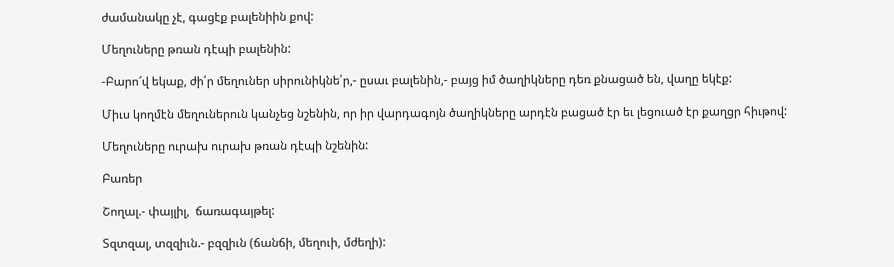ժամանակը չէ, գացէք բալենիին քով:

Մեղուները թռան դէպի բալենին:

-Բարո՜վ եկաք, ժի՛ր մեղուներ սիրունիկնե՛ր,- ըսաւ բալենին,- բայց իմ ծաղիկները դեռ քնացած են, վաղը եկէք:

Միւս կողմէն մեղուներուն կանչեց նշենին, որ իր վարդագոյն ծաղիկները արդէն բացած էր եւ լեցուած էր քաղցր հիւթով:

Մեղուները ուրախ ուրախ թռան դէպի նշենին:

Բառեր

Շողալ.- փայլիլ,  ճառագայթել:

Տզտզալ, տզզիւն.- բզզիւն (ճանճի, մեղուի, մժեղի):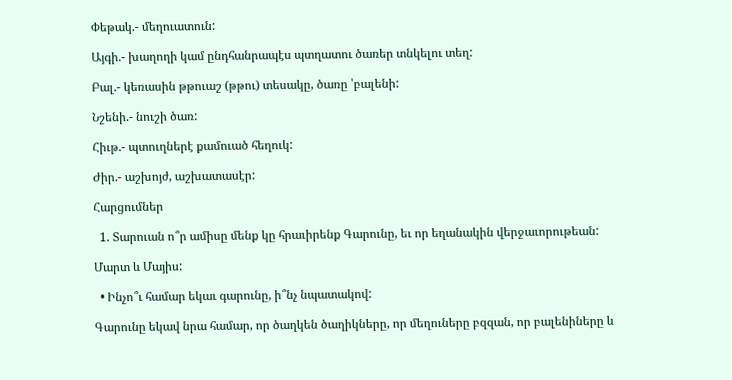Փեթակ.- մեղուատուն:

Այգի.- խաղողի կամ ընդհանրապէս պտղատու ծառեր տնկելու տեղ:

Բալ.- կեռասին թթուաշ (թթու) տեսակը, ծառը ՝բալենի:

Նշենի.- նուշի ծառ:

Հիւթ.- պտուղներէ քամուած հեղուկ:

Ժիր.- աշխոյժ, աշխատասէր:

Հարցումներ

  1. Տարուան ո՞ր ամիսը մենք կը հրաւիրենք Գարունը, եւ որ եղանակին վերջաւորութեան:

Մարտ և Մայիս:

  • Ինչո՞ւ համար եկաւ գարունը, ի՞նչ նպատակով:

Գարունը եկավ նրա համար, որ ծաղկեն ծաղիկները, որ մեղուները բզզան, որ բալենիները և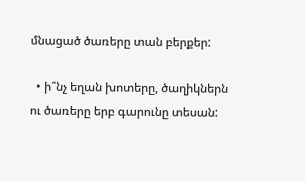մնացած ծառերը տան բերքեր:

  • ի՞նչ եղան խոտերը, ծաղիկներն ու ծառերը երբ գարունը տեսան: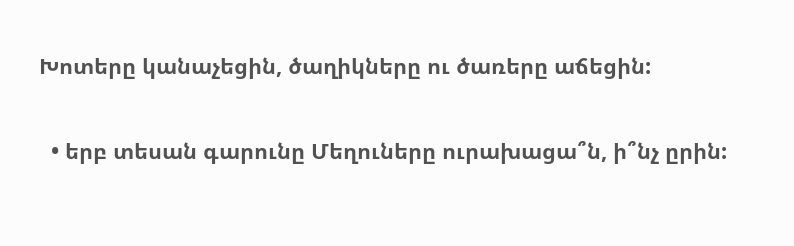Խոտերը կանաչեցին, ծաղիկները ու ծառերը աճեցին:

  • երբ տեսան գարունը Մեղուները ուրախացա՞ն, ի՞նչ ըրին: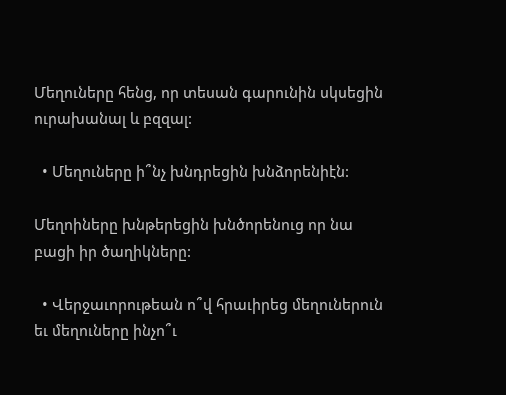Մեղուները հենց, որ տեսան գարունին սկսեցին ուրախանալ և բզզալ:

  • Մեղուները ի՞նչ խնդրեցին խնձորենիէն:

Մեղոիները խնթերեցին խնծորենուց որ նա բացի իր ծաղիկները:

  • Վերջաւորութեան ո՞վ հրաւիրեց մեղուներուն եւ մեղուները ինչո՞ւ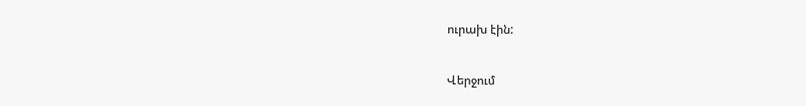ուրախ էին:

Վերջում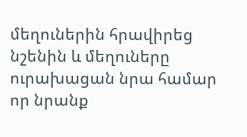մեղուներին հրավիրեց նշենին և մեղուները ուրախացան նրա համար որ նրանք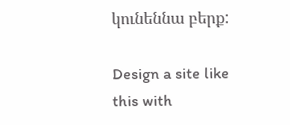կունեննա բերք:

Design a site like this with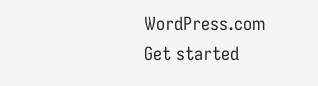WordPress.com
Get started